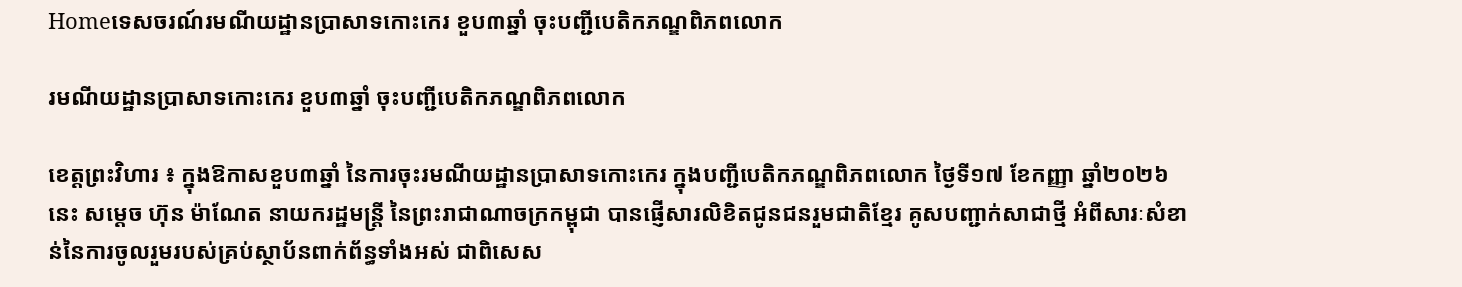Homeទេសចរណ៍រមណីយដ្ឋានប្រាសាទកោះកេរ ខួប៣ឆ្នាំ ចុះបញ្ជីបេតិកភណ្ឌពិភពលោក

រមណីយដ្ឋានប្រាសាទកោះកេរ ខួប៣ឆ្នាំ ចុះបញ្ជីបេតិកភណ្ឌពិភពលោក

ខេត្តព្រះវិហារ ៖ ក្នុងឱកាសខួប៣ឆ្នាំ នៃការចុះរមណីយដ្ឋានប្រាសាទកោះកេរ ក្នុងបញ្ជីបេតិកភណ្ឌពិភពលោក ថ្ងៃទី១៧ ខែកញ្ញា ឆ្នាំ២០២៦ នេះ សម្តេច ហ៊ុន ម៉ាណែត នាយករដ្ឋមន្ត្រី នៃព្រះរាជាណាចក្រកម្ពុជា បានផ្ញើសារលិខិតជូនជនរួមជាតិខ្មែរ គូសបញ្ជាក់សាជាថ្មី អំពីសារៈសំខាន់នៃការចូលរួមរបស់គ្រប់ស្ថាប័នពាក់ព័ន្ធទាំងអស់ ជាពិសេស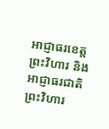អាជ្ញាធរខេត្តព្រះវិហារ និងអាជ្ញាធរជាតិព្រះវិហារ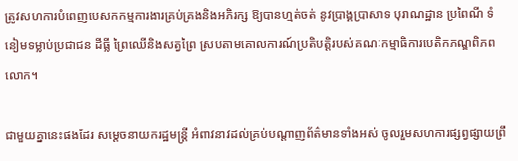ត្រូវសហការបំពេញបេសកកម្មការងារគ្រប់គ្រងនិងអភិរក្ស ឱ្យបានហ្មត់ចត់ នូវប្រាង្គប្រាសាទ បុរាណដ្ឋាន ប្រពៃណី ទំនៀមទម្លាប់ប្រជាជន ដីធ្លី ព្រៃឈើនិងសត្វព្រៃ ស្របតាមគោលការណ៍ប្រតិបត្តិរបស់គណៈកម្មាធិការបេតិកភណ្ឌពិភពលោក។

ជាមួយគ្នានេះផងដែរ សម្ដេចនាយករដ្ឋមន្រ្តី អំពាវនាវដល់គ្រប់បណ្ដាញព័ត៌មានទាំងអស់ ចូលរួមសហការផ្សព្វផ្សាយព្រឹ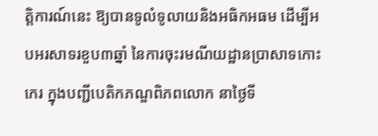ត្តិការណ៍នេះ ឱ្យបានទូលំទូលាយនិងអធិកអធម ដើម្បីអបអរសាទរខួប៣ឆ្នាំ នៃការចុះរមណីយដ្ឋានប្រាសាទកោះកេរ ក្នុងបញ្ជីបេតិកភណ្ឌពិភពលោក នាថ្ងៃទី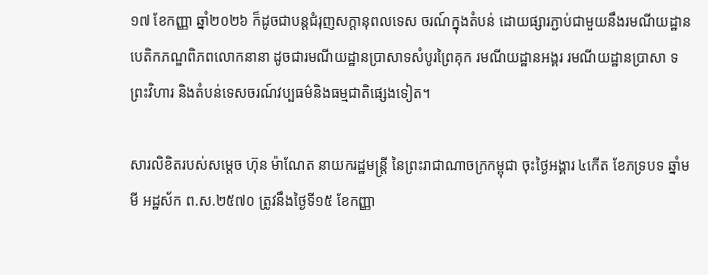១៧ ខែកញ្ញា ឆ្នាំ២០២៦ ក៏ដូចជាបន្តជំរុញសក្តានុពលទេស ចរណ៍ក្នុងតំបន់ ដោយផ្សារភ្ជាប់ជាមួយនឹងរមណីយដ្ឋានបេតិកភណ្ឌពិភពលោកនានា ដូចជារមណីយដ្ឋានប្រាសាទសំបូរព្រៃគុក រមណីយដ្ឋានអង្គរ រមណីយដ្ឋានប្រាសា ទព្រះវិហារ និងតំបន់ទេសចរណ៍វប្បធម៌និងធម្មជាតិផ្សេងទៀត។

សារលិខិតរបស់សម្តេច ហ៊ុន ម៉ាណែត នាយករដ្ឋមន្ត្រី នៃព្រះរាជាណាចក្រកម្ពុជា ចុះថ្ងៃអង្គារ ៤កើត ខែភទ្របទ ឆ្នាំមមី អដ្ឋស័ក ព.ស.២៥៧០ ត្រូវនឹងថ្ងៃទី១៥ ខែកញ្ញា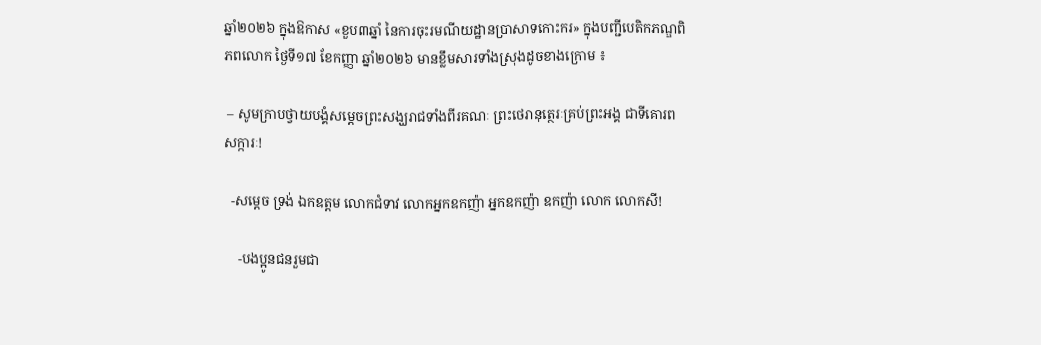ឆ្នាំ២០២៦ ក្នុងឱកាស «ខួប៣ឆ្នាំ នៃការចុះរមណីយដ្ឋានប្រាសាទកោះករ» ក្នុងបញ្ជីបេតិកភណ្ឌពិភពលោក ថ្ងៃទី១៧ ខែកញ្ញា ឆ្នាំ២០២៦ មានខ្លឹមសារទាំងស្រុងដូចខាងក្រោម ៖

 – សូមក្រាបថ្វាយបង្គំសម្ដេចព្រះសង្ឃរាជទាំងពីរគណៈ ព្រះថេរានុត្ថេរៈគ្រប់ព្រះអង្គ ជាទីគោរពសក្ការៈ!

  -សម្ដេច ទ្រង់ ឯកឧត្តម លោកជំទាវ លោកអ្នកឧកញ៉ា អ្នកឧកញ៉ា ឧកញ៉ា លោក លោកសី!

    -បងប្អូនជនរួមជា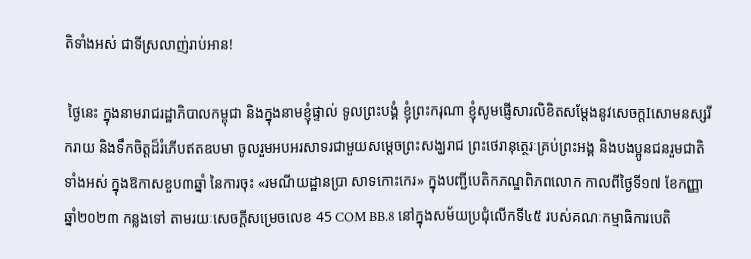តិទាំងអស់ ជាទីស្រលាញ់រាប់អាន!

 ថ្ងៃនេះ ក្នុងនាមរាជរដ្ឋាភិបាលកម្ពុជា និងក្នុងនាមខ្ញុំផ្ទាល់ ទូលព្រះបង្គំ ខ្ញុំព្រះករុណា ខ្ញុំសូមផ្ញើសារលិខិតសម្តែងនូវសេចក្តIសោមនស្សរីករាយ និងទឹកចិត្តដ៏រំភើបឥតឧបមា ចូលរួមអបអរសាទរជាមួយសម្ដេចព្រះសង្ឃរាជ ព្រះថេរានុត្ថេរៈគ្រប់ព្រះអង្គ និងបងប្អូនជនរួមជាតិទាំងអស់ ក្នុងឱកាសខួប៣ឆ្នាំ នៃការចុះ «រមណីយដ្ឋានប្រា សាទកោះកេរ» ក្នុងបញ្ជីបេតិកភណ្ឌពិភពលោក កាលពីថ្ងៃទី១៧ ខែកញ្ញា ឆ្នាំ២០២៣ កន្លងទៅ តាមរយៈសេចក្តីសម្រេចលេខ 45 COM BB.8 នៅក្នុងសម័យប្រជុំលើកទី៤៥ របស់គណៈកម្មាធិការបេតិ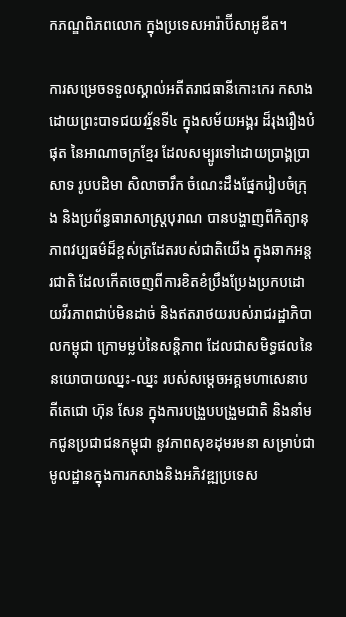កភណ្ឌពិភពលោក ក្នុងប្រទេសអារ៉ាប៊ីសាអូឌីត។

ការសម្រេចទទួលស្គាល់អតីតរាជធានីកោះកេរ កសាងដោយព្រះបាទជយវរ្ម័នទី៤ ក្នុងសម័យអង្គរ ដ៏រុងរឿងបំផុត នៃអាណាចក្រខ្មែរ ដែលសម្បូរទៅដោយប្រាង្គប្រាសាទ រូបបដិមា សិលាចារឹក ចំណេះដឹងផ្នែករៀបចំក្រុង និងប្រព័ន្ធធារាសាស្ត្របុរាណ បានបង្ហាញពីកិត្យានុភាពវប្បធម៌ដ៏ខ្ពស់ត្រដែតរបស់ជាតិយើង ក្នុងឆាកអន្តរជាតិ ដែលកើតចេញពីការខិតខំប្រឹងប្រែងប្រកបដោយវីរភាពជាប់មិនដាច់ និងឥតរាថយរបស់រាជរដ្ឋាភិបាលកម្ពុជា ក្រោមម្លប់នៃសន្តិភាព ដែលជាសមិទ្ធផលនៃនយោបាយឈ្នះ-ឈ្នះ របស់សម្តេចអគ្គមហាសេនាបតីតេជោ ហ៊ុន សែន ក្នុងការបង្រួបបង្រួមជាតិ និងនាំមកជូនប្រជាជនកម្ពុជា នូវភាពសុខដុមរមនា សម្រាប់ជាមូលដ្ឋានក្នុងការកសាងនិងអភិវឌ្ឍប្រទេស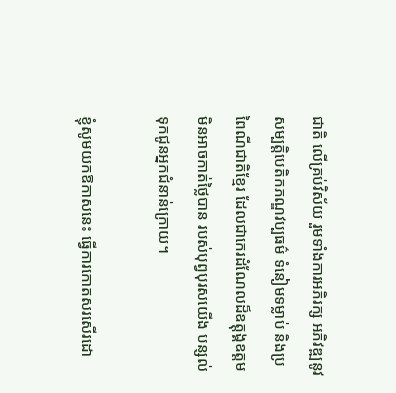ជាតិ លើគ្រប់វិស័យ រួមទាំងការអភិរក្ស អភិវឌ្ឍនូវសម្បត្តិបេតិកភណ្ឌវប្បធម៌ ទំនៀមទម្លាប់ និងប្រពៃណីជាតិខ្មែរ ដែលជាកេរដំណែលដ៏ឧត្តុង្គឧត្តម មិនអាចកាត់ថ្លៃបាន របស់បុព្វបុរសយើង បន្សល់ទុកជូនអ្នកជំនាន់ក្រោយ។

ខ្ញុំសូមយកឱកាសនេះ ធ្វើការកោតសរសើរដោ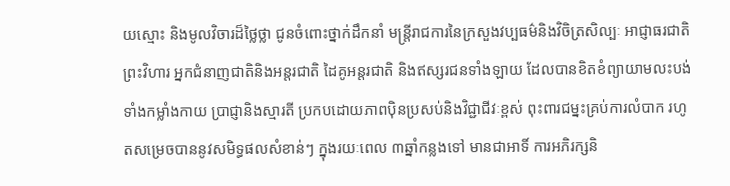យស្មោះ និងមូលវិចារដ៏ថ្លៃថ្លា ជូនចំពោះថ្នាក់ដឹកនាំ មន្ត្រីរាជការនៃក្រសួងវប្បធម៌និងវិចិត្រសិល្បៈ អាជ្ញាធរជាតិព្រះវិហារ អ្នកជំនាញជាតិនិងអន្តរជាតិ ដៃគូអន្តរជាតិ និងឥស្សរជនទាំងឡាយ ដែលបានខិតខំព្យាយាមលះបង់ទាំងកម្លាំងកាយ ប្រាជ្ញានិងស្មារតី ប្រកបដោយភាពប៉ិនប្រសប់និងវិជ្ជាជីវៈខ្ពស់ ពុះពារជម្នះគ្រប់ការលំបាក រហូតសម្រេចបាននូវសមិទ្ធផលសំខាន់ៗ ក្នុងរយៈពេល ៣ឆ្នាំកន្លងទៅ មានជាអាទិ៍ ការអភិរក្សនិ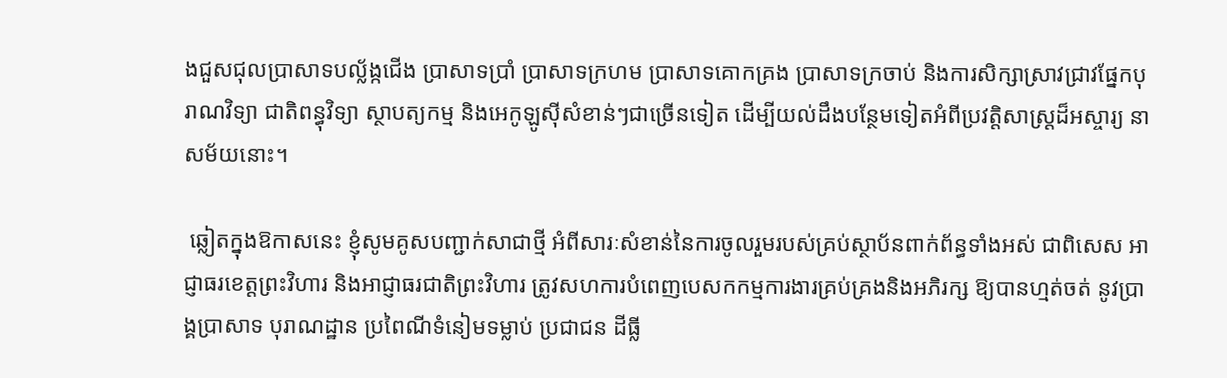ងជួសជុលប្រាសាទបល្ល័ង្កជើង ប្រាសាទប្រាំ ប្រាសាទក្រហម ប្រាសាទគោកគ្រង ប្រាសាទក្រចាប់ និងការសិក្សាស្រាវជ្រាវផ្នែកបុរាណវិទ្យា ជាតិពន្ធុវិទ្យា ស្ថាបត្យកម្ម និងអេកូឡូស៊ីសំខាន់ៗជាច្រើនទៀត ដើម្បីយល់ដឹងបន្ថែមទៀតអំពីប្រវត្តិសាស្ត្រដ៏អស្ចារ្យ នាសម័យនោះ។

 ឆ្លៀតក្នុងឱកាសនេះ ខ្ញុំសូមគូសបញ្ជាក់សាជាថ្មី អំពីសារៈសំខាន់នៃការចូលរួមរបស់គ្រប់ស្ថាប័នពាក់ព័ន្ធទាំងអស់ ជាពិសេស អាជ្ញាធរខេត្តព្រះវិហារ និងអាជ្ញាធរជាតិព្រះវិហារ ត្រូវសហការបំពេញបេសកកម្មការងារគ្រប់គ្រងនិងអភិរក្ស ឱ្យបានហ្មត់ចត់ នូវប្រាង្គប្រាសាទ បុរាណដ្ឋាន ប្រពៃណីទំនៀមទម្លាប់ ប្រជាជន ដីធ្លី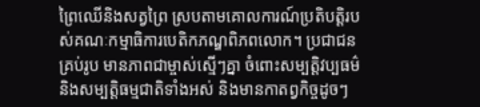ព្រៃឈើនិងសត្វព្រៃ ស្របតាមគោលការណ៍ប្រតិបត្តិរបស់គណៈកម្មាធិការបេតិកភណ្ឌពិភពលោក។ ប្រជាជនគ្រប់រូប មានភាពជាម្ចាស់ស្មើៗគ្នា ចំពោះសម្បត្តិវប្បធម៌និងសម្បត្តិធម្មជាតិទាំងអស់ និងមានកាតព្វកិច្ចដូចៗ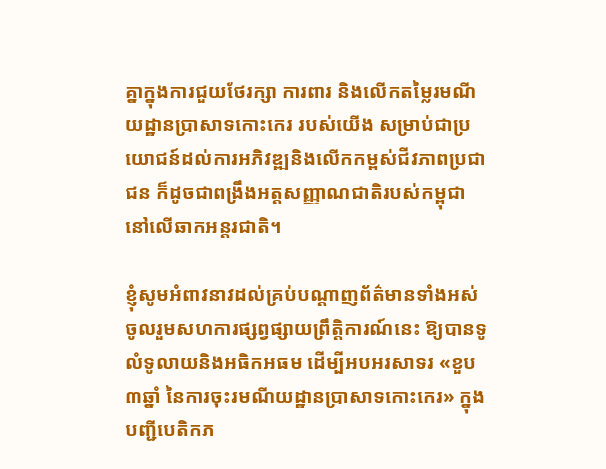គ្នាក្នុងការជួយថែរក្សា ការពារ និងលើកតម្លៃរមណីយដ្ឋានប្រាសាទកោះកេរ របស់យើង សម្រាប់ជាប្រយោជន៍ដល់ការអភិវឌ្ឍនិងលើកកម្ពស់ជីវភាពប្រជាជន ក៏ដូចជាពង្រឹងអត្តសញ្ញាណជាតិរបស់កម្ពុជា នៅលើឆាកអន្តរជាតិ។

ខ្ញុំសូមអំពាវនាវដល់គ្រប់បណ្ដាញព័ត៌មានទាំងអស់ ចូលរួមសហការផ្សព្វផ្សាយព្រឹត្តិការណ៍នេះ ឱ្យបានទូលំទូលាយនិងអធិកអធម ដើម្បីអបអរសាទរ «ខួប៣ឆ្នាំ នៃការចុះរមណីយដ្ឋានប្រាសាទកោះកេរ» ក្នុងបញ្ជីបេតិកភ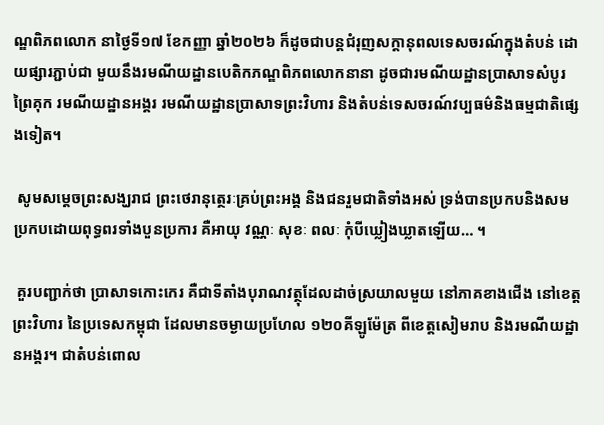ណ្ឌពិភពលោក នាថ្ងៃទី១៧ ខែកញ្ញា ឆ្នាំ២០២៦ ក៏ដូចជាបន្តជំរុញសក្តានុពលទេសចរណ៍ក្នុងតំបន់ ដោយផ្សារភ្ជាប់ជា មួយនឹងរមណីយដ្ឋានបេតិកភណ្ឌពិភពលោកនានា ដូចជារមណីយដ្ឋានប្រាសាទសំបូរព្រៃគុក រមណីយដ្ឋានអង្គរ រមណីយដ្ឋានប្រាសាទព្រះវិហារ និងតំបន់ទេសចរណ៍វប្បធម៌និងធម្មជាតិផ្សេងទៀត។

 សូមសម្តេចព្រះសង្ឃរាជ ព្រះថេរានុត្ថេរៈគ្រប់ព្រះអង្គ និងជនរួមជាតិទាំងអស់ ទ្រង់បានប្រកបនិងសមប្រកបដោយពុទ្ធពរទាំងបួនប្រការ គឺអាយុ វណ្ណៈ សុខៈ ពលៈ កុំបីឃ្លៀងឃ្លាតឡើយ… ។

 គួរបញ្ជាក់ថា ប្រាសាទកោះកេរ គឺជាទីតាំងបុរាណវត្ថុដែលដាច់ស្រយាលមួយ នៅភាគខាងជើង នៅខេត្តព្រះវិហារ នៃប្រទេសកម្ពុជា ដែលមានចម្ងាយប្រហែល ១២០គីឡូម៉ែត្រ ពីខេត្តសៀមរាប និងរមណីយដ្ឋានអង្គរ។ ជាតំបន់ពោល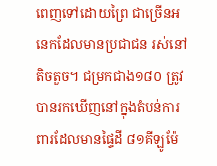ពេញទៅដោយព្រៃ ជាច្រើនអនេកដែលមានប្រជាជន រស់នៅតិចតួច។ ជម្រកជាង១៨០ ត្រូវបានរកឃើញនៅក្នុងតំបន់ការពារដែលមានផ្ទៃដី ៨១គីឡូម៉ែ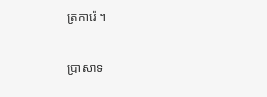ត្រការ៉េ ។

ប្រាសាទ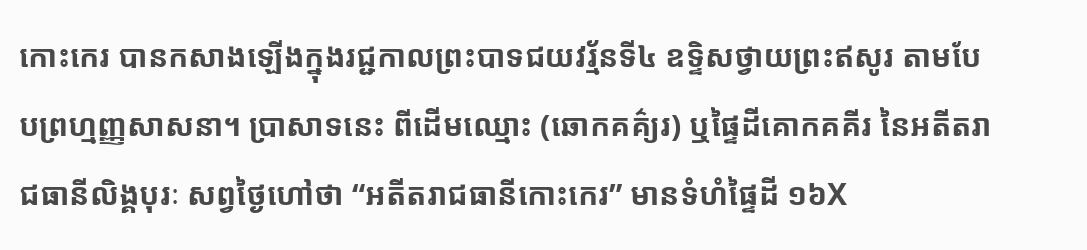កោះកេរ បានកសាងឡើងក្នុងរជ្ជកាលព្រះបាទជយវរ័្មនទី៤ ឧទ្ទិសថ្វាយព្រះឥសូរ តាមបែបព្រហ្មញ្ញសាសនា។ ប្រាសាទនេះ ពីដើមឈ្មោះ (ឆោកគគ៌្យរ) ឬផៃ្ទដីគោកគគីរ នៃអតីតរាជធានីលិង្គបុរៈ សព្វថៃ្ងហៅថា “អតីតរាជធានីកោះកេរ” មានទំហំផៃ្ទដី ១៦X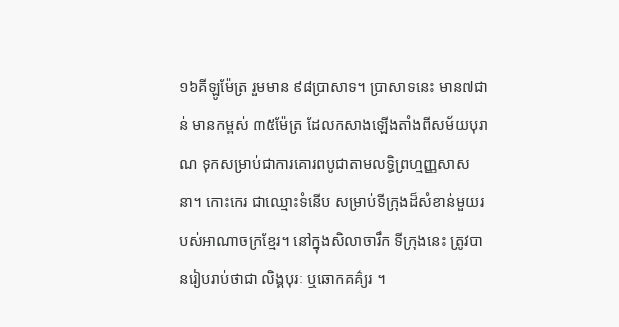១៦គីឡូម៉ែត្រ រួមមាន ៩៨ប្រាសាទ។ ប្រាសាទនេះ មាន៧ជាន់ មានកម្ពស់ ៣៥ម៉ែត្រ ដែលកសាងឡើងតាំងពីសម័យបុរាណ ទុកសម្រាប់ជាការគោរពបូជាតាមលទ្ធិព្រហ្មញ្ញសាសនា។ កោះកេរ ជាឈ្មោះទំនើប សម្រាប់ទីក្រុងដ៏សំខាន់មួយរបស់អាណាចក្រខ្មែរ។ នៅក្នុងសិលាចារឹក ទីក្រុងនេះ ត្រូវបានរៀបរាប់ថាជា លិង្គបុរៈ ឬឆោកគគ៌្យរ ។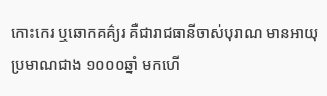កោះកេរ ឬឆោកគគ៌្យរ គឺជារាជធានីចាស់បុរាណ មានអាយុប្រមាណជាង ១០០០ឆ្នាំ មកហើ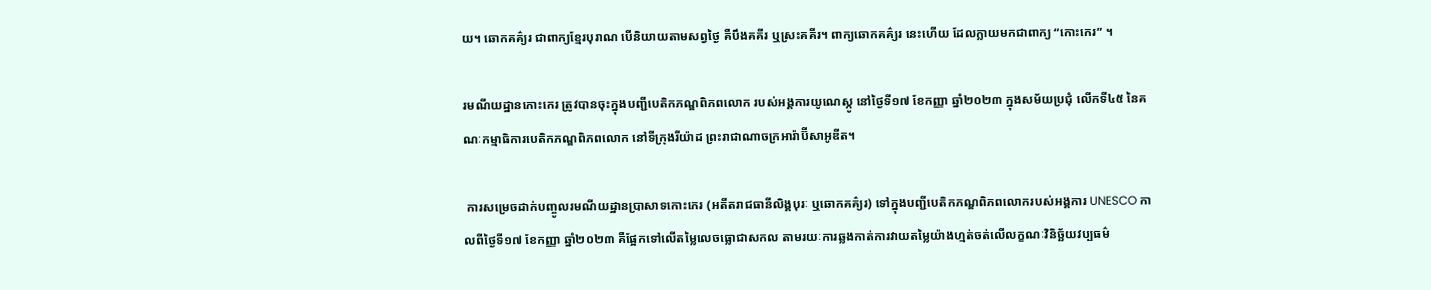យ។ ឆោកគគ៌្យរ ជាពាក្យខ្មែរបុរាណ បើនិយាយតាមសព្វថ្ងៃ គឺបឹងគគីរ ឬស្រះគគីរ។ ពាក្យឆោកគគ៌្យរ នេះហើយ ដែលក្លាយមកជាពាក្យ “កោះកេរ” ។

រមណីយដ្ឋានកោះកេរ ត្រូវបានចុះក្នុងបញ្ជីបេតិកភណ្ឌពិភពលោក របស់អង្គការយូណេស្កូ នៅថ្ងៃទី១៧ ខែកញ្ញា ឆ្នាំ២០២៣ ក្នុងសម័យប្រជុំ លើកទី៤៥ នៃគណៈកម្មាធិការបេតិកភណ្ឌពិភពលោក នៅទីក្រុងរីយ៉ាដ ព្រះរាជាណាចក្រអារ៉ាប៊ីសាអូឌីត។

 ការសម្រេចដាក់បញ្ចូលរមណីយដ្ឋានប្រាសាទកោះកេរ (អតីតរាជធានីលិង្គបុរៈ ឬឆោកគគ៌្យរ) ទៅក្នុងបញ្ជីបេតិកភណ្ឌពិភពលោករបស់អង្គការ UNESCO កាលពីថ្ងៃទី១៧ ខែកញ្ញា ឆ្នាំ២០២៣ គឺផ្អែកទៅលើតម្លៃលេចធ្លោជាសកល តាមរយៈការឆ្លងកាត់ការវាយតម្លៃយ៉ាងហ្មត់ចត់លើលក្ខណៈវិនិច្ឆ័យវប្បធម៌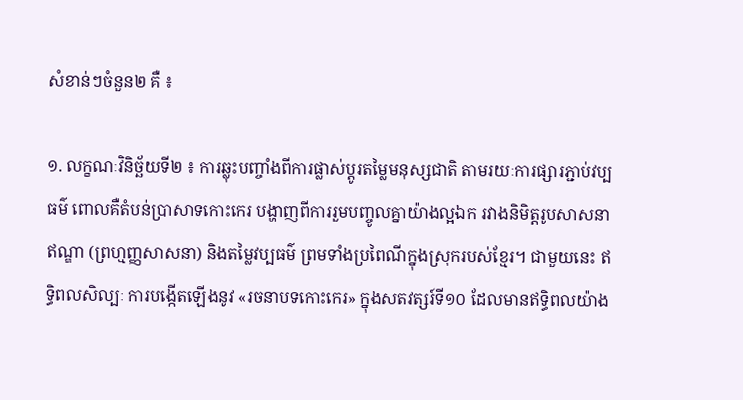សំខាន់ៗចំនួន២ គឺ ៖

១. លក្ខណៈវិនិច្ឆ័យទី២ ៖ ការឆ្លុះបញ្ចាំងពីការផ្លាស់ប្តូរតម្លៃមនុស្សជាតិ តាមរយៈការផ្សារភ្ជាប់វប្បធម៌ ពោលគឺតំបន់ប្រាសាទកោះកេរ បង្ហាញពីការរួមបញ្ចូលគ្នាយ៉ាងល្អឯក រវាងនិមិត្តរូបសាសនាឥណ្ឌា (ព្រហ្មញ្ញសាសនា) និងតម្លៃវប្បធម៌ ព្រមទាំងប្រពៃណីក្នុងស្រុករបស់ខ្មែរ។ ជាមួយនេះ ឥទ្ធិពលសិល្បៈ ការបង្កើតឡើងនូវ «រចនាបទកោះកេរ» ក្នុងសតវត្សរ៍ទី១០ ដែលមានឥទ្ធិពលយ៉ាង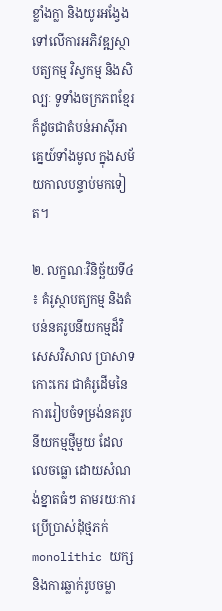ខ្លាំងក្លា និងយូរអង្វែងទៅលើការអភិវឌ្ឍស្ថាបត្យកម្ម វិស្វកម្ម និងសិល្បៈ ទូទាំងចក្រភពខ្មែរ ក៏ដូចជាតំបន់អាស៊ីអាគ្នេយ៍ទាំងមូល ក្នុងសម័យកាលបន្ទាប់មកទៀត។

២. លក្ខណៈវិនិច្ឆ័យទី៤ ៖ គំរូស្ថាបត្យកម្ម និងតំបន់នគរូបនីយកម្មដ៏វិសេសវិសាល ប្រាសាទកោះកេរ ជាគំរូដើមនៃការរៀបចំទម្រង់នគរូបនីយកម្មថ្មីមួយ ដែលលេចធ្លោ ដោយសំណង់ខ្នាតធំៗ តាមរយៈការប្រើប្រាស់ដុំថ្មភក់ monolithic យក្ស និងការឆ្លាក់រូបចម្លា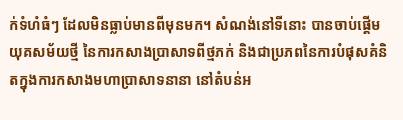ក់ទំហំធំៗ ដែលមិនធ្លាប់មានពីមុនមក។ សំណង់នៅទីនោះ បានចាប់ផ្តើមយុគសម័យថ្មី នៃការកសាងប្រាសាទពីថ្មភក់ និងជាប្រភពនៃការបំផុសគំនិតក្នុងការកសាងមហាប្រាសាទនានា នៅតំបន់អ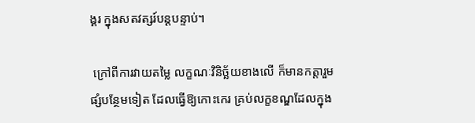ង្គរ ក្នុងសតវត្សរ៍បន្តបន្ទាប់។

 ក្រៅពីការវាយតម្លៃ លក្ខណៈវិនិច្ឆ័យខាងលើ ក៏មានកត្តារួមផ្សំបន្ថែមទៀត ដែលធ្វើឱ្យកោះកេរ គ្រប់លក្ខខណ្ឌដែលក្នុង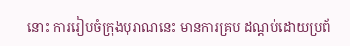នោះ ការរៀបចំក្រុងបុរាណនេះ មានការគ្រប ដណ្តប់ដោយប្រព័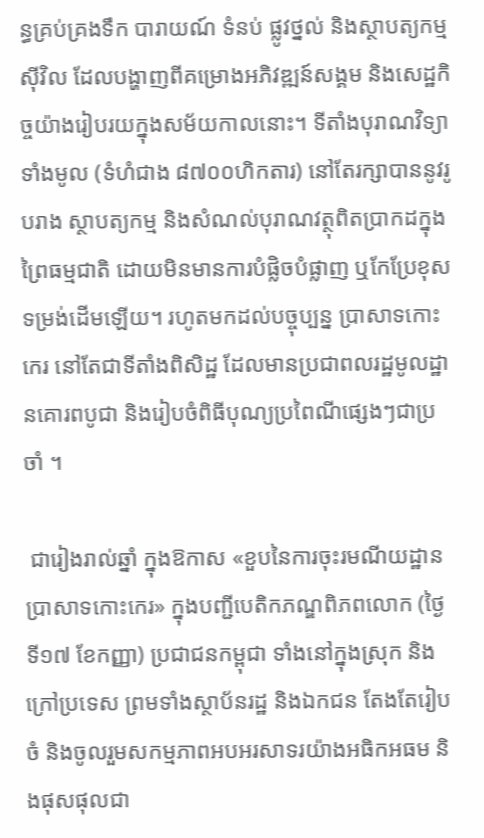ន្ធគ្រប់គ្រងទឹក បារាយណ៍ ទំនប់ ផ្លូវថ្នល់ និងស្ថាបត្យកម្មស៊ីវិល ដែលបង្ហាញពីគម្រោងអភិវឌ្ឍន៍សង្គម និងសេដ្ឋកិច្ចយ៉ាងរៀបរយក្នុងសម័យកាលនោះ។ ទីតាំងបុរាណវិទ្យាទាំងមូល (ទំហំជាង ៨៧០០ហិកតារ) នៅតែរក្សាបាននូវរូបរាង ស្ថាបត្យកម្ម និងសំណល់បុរាណវត្ថុពិតប្រាកដក្នុងព្រៃធម្មជាតិ ដោយមិនមានការបំផ្លិចបំផ្លាញ ឬកែប្រែខុសទម្រង់ដើមឡើយ។ រហូតមកដល់បច្ចុប្បន្ន ប្រាសាទកោះកេរ នៅតែជាទីតាំងពិសិដ្ឋ ដែលមានប្រជាពលរដ្ឋមូលដ្ឋានគោរពបូជា និងរៀបចំពិធីបុណ្យប្រពៃណីផ្សេងៗជាប្រចាំ ។

 ជារៀងរាល់ឆ្នាំ ក្នុងឱកាស «ខួបនៃការចុះរមណីយដ្ឋានប្រាសាទកោះកេរ» ក្នុងបញ្ជីបេតិកភណ្ឌពិភពលោក (ថ្ងៃទី១៧ ខែកញ្ញា) ប្រជាជនកម្ពុជា ទាំងនៅក្នុងស្រុក និងក្រៅប្រទេស ព្រមទាំងស្ថាប័នរដ្ឋ និងឯកជន តែងតែរៀបចំ និងចូលរួមសកម្មភាពអបអរសាទរយ៉ាងអធិកអធម និងផុសផុលជា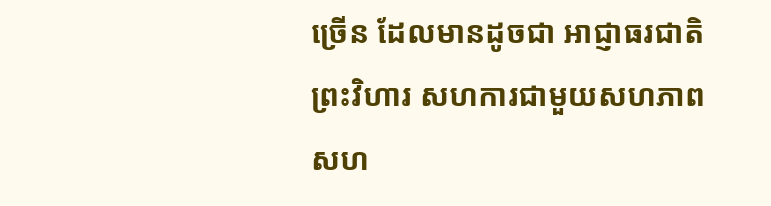ច្រើន ដែលមានដូចជា អាជ្ញាធរជាតិព្រះវិហារ សហការជាមួយសហភាពសហ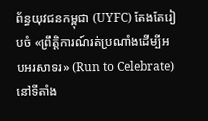ព័ន្ធយុវជនកម្ពុជា (UYFC) តែងតែរៀបចំ «ព្រឹត្តិការណ៍រត់ប្រណាំងដើម្បីអបអរសាទរ» (Run to Celebrate) នៅទីតាំង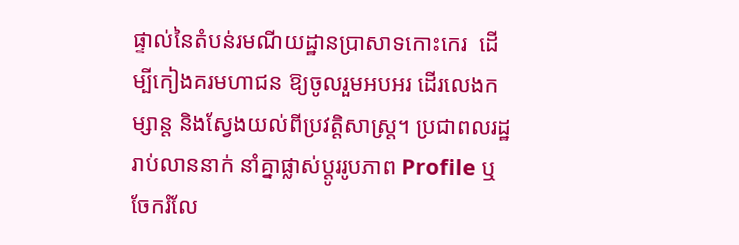ផ្ទាល់នៃតំបន់រមណីយដ្ឋានប្រាសាទកោះកេរ  ដើម្បីកៀងគរមហាជន ឱ្យចូលរួមអបអរ ដើរលេងកម្សាន្ត និងស្វែងយល់ពីប្រវត្តិសាស្ត្រ។ ប្រជាពលរដ្ឋរាប់លាននាក់ នាំគ្នាផ្លាស់ប្តូររូបភាព Profile ឬចែករំលែ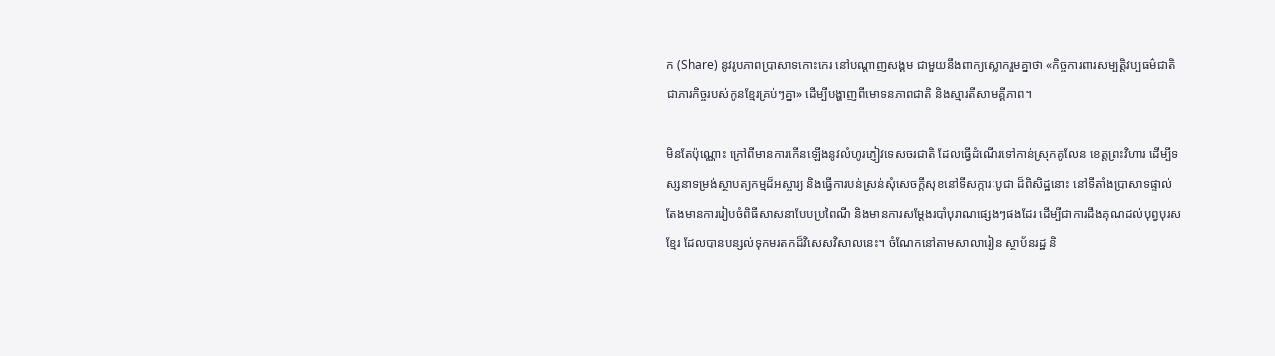ក (Share) នូវរូបភាពប្រាសាទកោះកេរ នៅបណ្ដាញសង្គម ជាមួយនឹងពាក្យស្លោករួមគ្នាថា «កិច្ចការពារសម្បត្តិវប្បធម៌ជាតិ ជាភារកិច្ចរបស់កូនខ្មែរគ្រប់ៗគ្នា» ដើម្បីបង្ហាញពីមោទនភាពជាតិ និងស្មារតីសាមគ្គីភាព។

មិនតែប៉ុណ្ណោះ ក្រៅពីមានការកើនឡើងនូវលំហូរភ្ញៀវទេសចរជាតិ ដែលធ្វើដំណើរទៅកាន់ស្រុកគូលែន ខេត្តព្រះវិហារ ដើម្បីទស្សនាទម្រង់ស្ថាបត្យកម្មដ៏អស្ចារ្យ និងធ្វើការបន់ស្រន់សុំសេចក្តីសុខនៅទីសក្ការៈបូជា ដ៏ពិសិដ្ឋនោះ នៅទីតាំងប្រាសាទផ្ទាល់ តែងមានការរៀបចំពិធីសាសនាបែបប្រពៃណី និងមានការសម្តែងរបាំបុរាណផ្សេងៗផងដែរ ដើម្បីជាការដឹងគុណដល់បុព្វបុរសខ្មែរ ដែលបានបន្សល់ទុកមរតកដ៏វិសេសវិសាលនេះ។ ចំណែកនៅតាមសាលារៀន ស្ថាប័នរដ្ឋ និ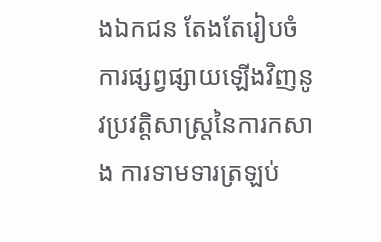ងឯកជន តែងតែរៀបចំការផ្សព្វផ្សាយឡើងវិញនូវប្រវត្តិសាស្ត្រនៃការកសាង ការទាមទារត្រឡប់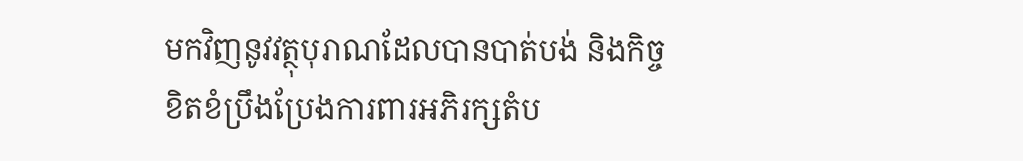មកវិញនូវវត្ថុបុរាណដែលបានបាត់បង់ និងកិច្ចខិតខំប្រឹងប្រែងការពារអភិរក្សតំប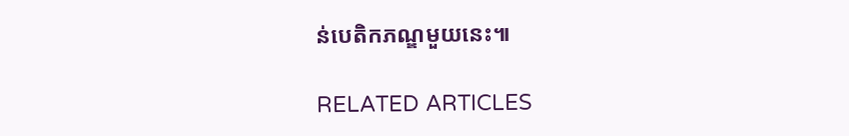ន់បេតិកភណ្ឌមួយនេះ៕

RELATED ARTICLES